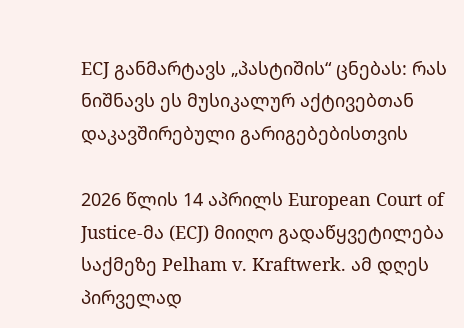ECJ განმარტავს „პასტიშის“ ცნებას: რას ნიშნავს ეს მუსიკალურ აქტივებთან დაკავშირებული გარიგებებისთვის

2026 წლის 14 აპრილს European Court of Justice-მა (ECJ) მიიღო გადაწყვეტილება საქმეზე Pelham v. Kraftwerk. ამ დღეს პირველად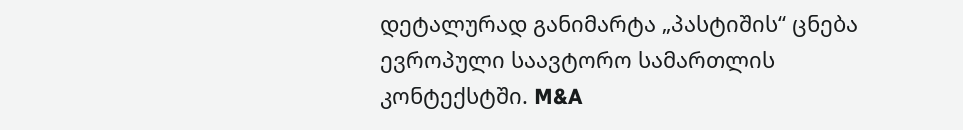დეტალურად განიმარტა „პასტიშის“ ცნება ევროპული საავტორო სამართლის კონტექსტში. M&A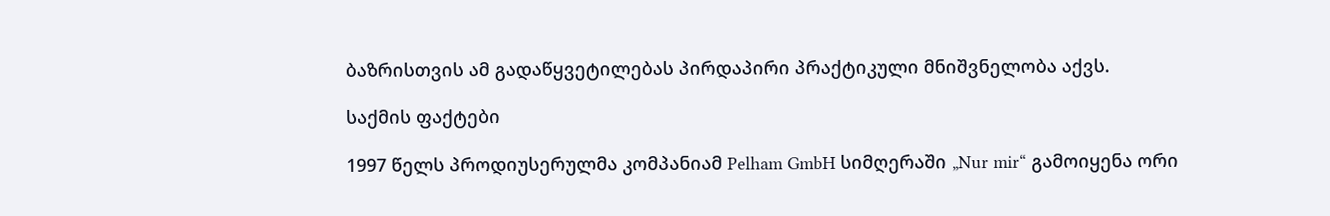ბაზრისთვის ამ გადაწყვეტილებას პირდაპირი პრაქტიკული მნიშვნელობა აქვს.

საქმის ფაქტები

1997 წელს პროდიუსერულმა კომპანიამ Pelham GmbH სიმღერაში „Nur mir“ გამოიყენა ორი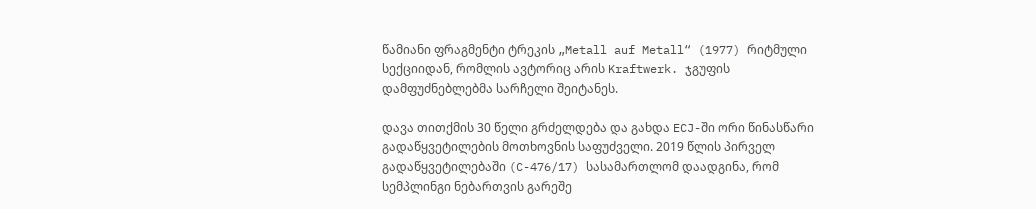წამიანი ფრაგმენტი ტრეკის „Metall auf Metall“ (1977) რიტმული სექციიდან, რომლის ავტორიც არის Kraftwerk. ჯგუფის დამფუძნებლებმა სარჩელი შეიტანეს.

დავა თითქმის 30 წელი გრძელდება და გახდა ECJ-ში ორი წინასწარი გადაწყვეტილების მოთხოვნის საფუძველი. 2019 წლის პირველ გადაწყვეტილებაში (C-476/17) სასამართლომ დაადგინა, რომ სემპლინგი ნებართვის გარეშე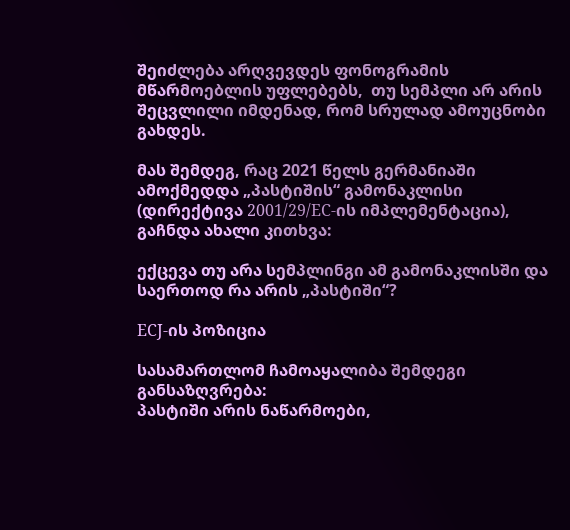შეიძლება არღვევდეს ფონოგრამის მწარმოებლის უფლებებს,  თუ სემპლი არ არის შეცვლილი იმდენად, რომ სრულად ამოუცნობი გახდეს.

მას შემდეგ, რაც 2021 წელს გერმანიაში ამოქმედდა „პასტიშის“ გამონაკლისი (დირექტივა 2001/29/EC-ის იმპლემენტაცია), გაჩნდა ახალი კითხვა:

ექცევა თუ არა სემპლინგი ამ გამონაკლისში და საერთოდ რა არის „პასტიში“?

ECJ-ის პოზიცია

სასამართლომ ჩამოაყალიბა შემდეგი განსაზღვრება:
პასტიში არის ნაწარმოები,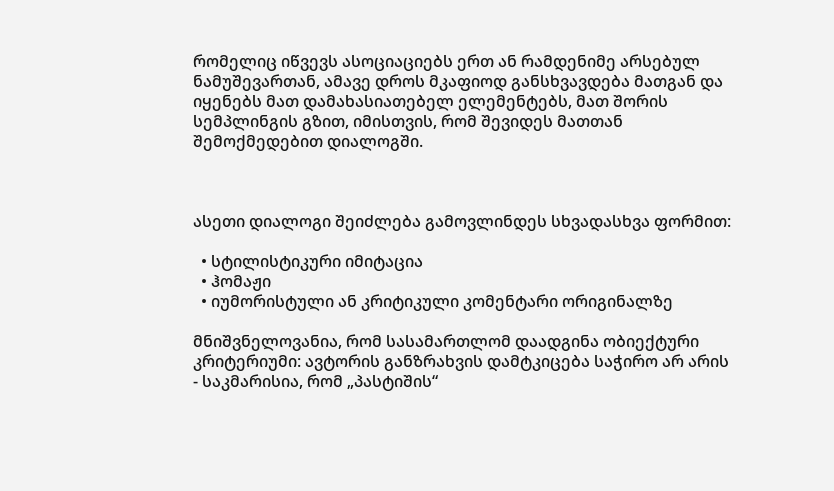რომელიც იწვევს ასოციაციებს ერთ ან რამდენიმე არსებულ ნამუშევართან, ამავე დროს მკაფიოდ განსხვავდება მათგან და იყენებს მათ დამახასიათებელ ელემენტებს, მათ შორის სემპლინგის გზით, იმისთვის, რომ შევიდეს მათთან შემოქმედებით დიალოგში.



ასეთი დიალოგი შეიძლება გამოვლინდეს სხვადასხვა ფორმით:

  • სტილისტიკური იმიტაცია
  • ჰომაჟი
  • იუმორისტული ან კრიტიკული კომენტარი ორიგინალზე

მნიშვნელოვანია, რომ სასამართლომ დაადგინა ობიექტური კრიტერიუმი: ავტორის განზრახვის დამტკიცება საჭირო არ არის - საკმარისია, რომ „პასტიშის“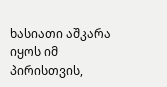ხასიათი აშკარა იყოს იმ პირისთვის,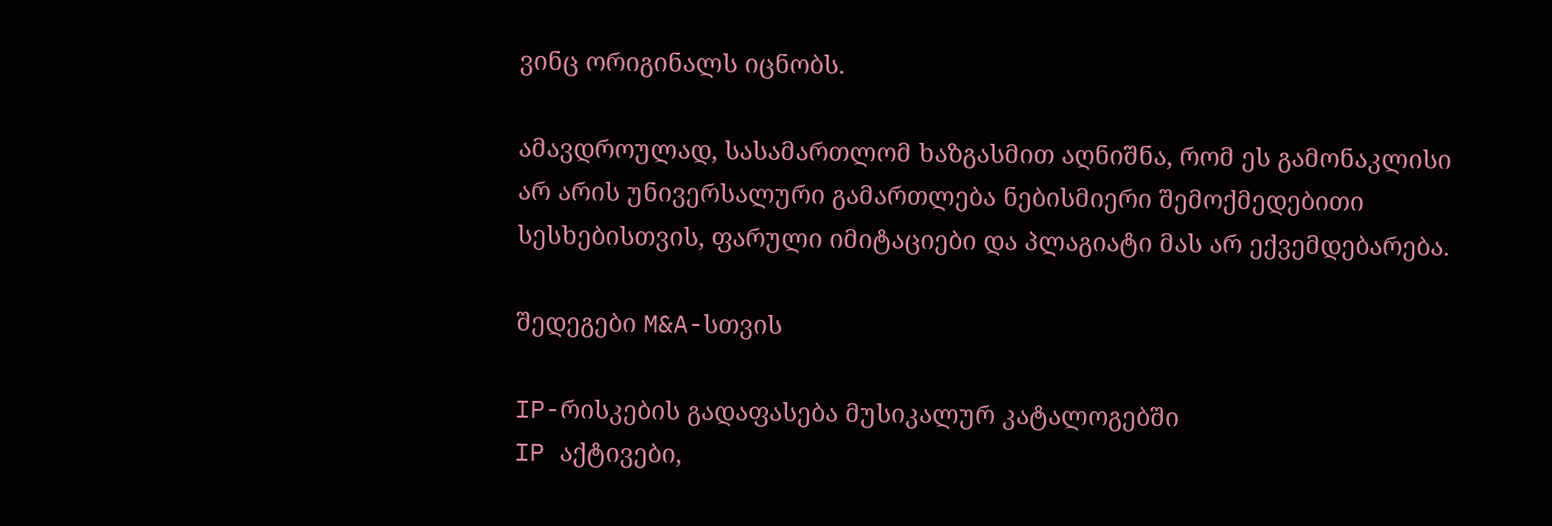ვინც ორიგინალს იცნობს.

ამავდროულად, სასამართლომ ხაზგასმით აღნიშნა, რომ ეს გამონაკლისი არ არის უნივერსალური გამართლება ნებისმიერი შემოქმედებითი სესხებისთვის, ფარული იმიტაციები და პლაგიატი მას არ ექვემდებარება.

შედეგები M&A-სთვის

IP-რისკების გადაფასება მუსიკალურ კატალოგებში
IP აქტივები,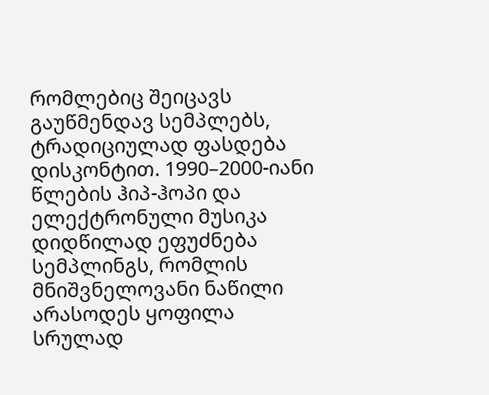რომლებიც შეიცავს გაუწმენდავ სემპლებს, ტრადიციულად ფასდება დისკონტით. 1990–2000-იანი წლების ჰიპ-ჰოპი და ელექტრონული მუსიკა დიდწილად ეფუძნება სემპლინგს, რომლის მნიშვნელოვანი ნაწილი არასოდეს ყოფილა სრულად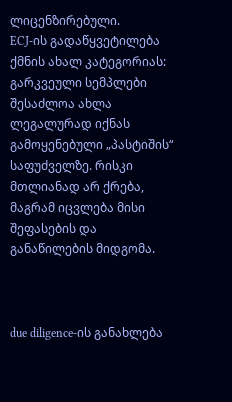ლიცენზირებული.
ECJ-ის გადაწყვეტილება ქმნის ახალ კატეგორიას: გარკვეული სემპლები შესაძლოა ახლა ლეგალურად იქნას გამოყენებული „პასტიშის“ საფუძველზე. რისკი მთლიანად არ ქრება, მაგრამ იცვლება მისი შეფასების და განაწილების მიდგომა.



due diligence-ის განახლება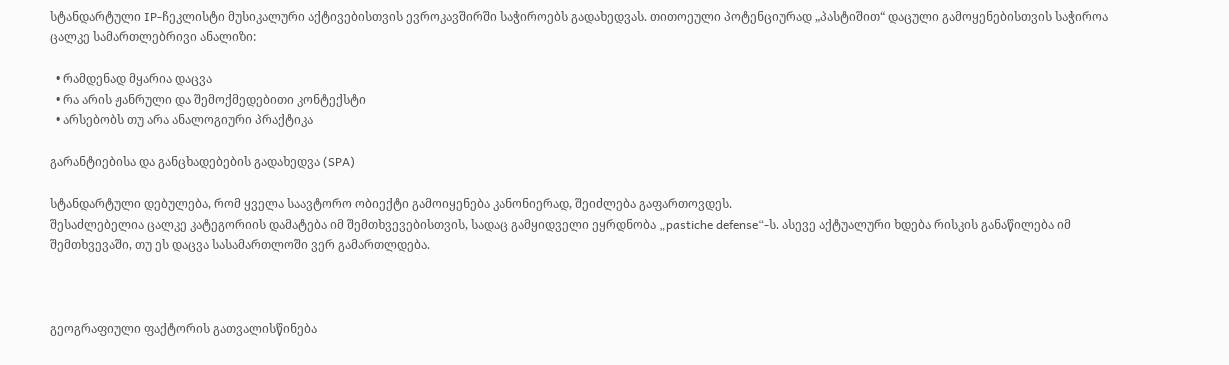სტანდარტული IP-ჩეკლისტი მუსიკალური აქტივებისთვის ევროკავშირში საჭიროებს გადახედვას. თითოეული პოტენციურად „პასტიშით“ დაცული გამოყენებისთვის საჭიროა ცალკე სამართლებრივი ანალიზი:

  • რამდენად მყარია დაცვა
  • რა არის ჟანრული და შემოქმედებითი კონტექსტი
  • არსებობს თუ არა ანალოგიური პრაქტიკა

გარანტიებისა და განცხადებების გადახედვა (SPA)

სტანდარტული დებულება, რომ ყველა საავტორო ობიექტი გამოიყენება კანონიერად, შეიძლება გაფართოვდეს.
შესაძლებელია ცალკე კატეგორიის დამატება იმ შემთხვევებისთვის, სადაც გამყიდველი ეყრდნობა „pastiche defense“-ს. ასევე აქტუალური ხდება რისკის განაწილება იმ შემთხვევაში, თუ ეს დაცვა სასამართლოში ვერ გამართლდება.



გეოგრაფიული ფაქტორის გათვალისწინება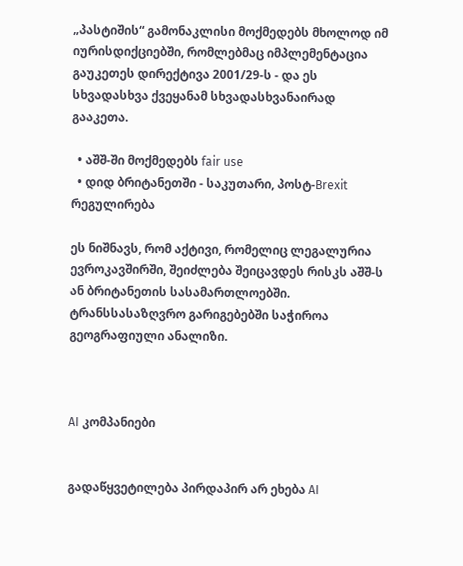„პასტიშის“ გამონაკლისი მოქმედებს მხოლოდ იმ იურისდიქციებში, რომლებმაც იმპლემენტაცია გაუკეთეს დირექტივა 2001/29-ს - და ეს სხვადასხვა ქვეყანამ სხვადასხვანაირად გააკეთა.

  • აშშ-ში მოქმედებს fair use
  • დიდ ბრიტანეთში - საკუთარი, პოსტ-Brexit რეგულირება

ეს ნიშნავს, რომ აქტივი, რომელიც ლეგალურია ევროკავშირში, შეიძლება შეიცავდეს რისკს აშშ-ს ან ბრიტანეთის სასამართლოებში. ტრანსსასაზღვრო გარიგებებში საჭიროა გეოგრაფიული ანალიზი.



AI კომპანიები


გადაწყვეტილება პირდაპირ არ ეხება AI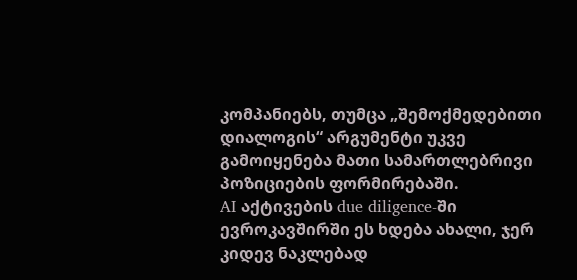კომპანიებს, თუმცა „შემოქმედებითი დიალოგის“ არგუმენტი უკვე გამოიყენება მათი სამართლებრივი პოზიციების ფორმირებაში.
AI აქტივების due diligence-ში ევროკავშირში ეს ხდება ახალი, ჯერ კიდევ ნაკლებად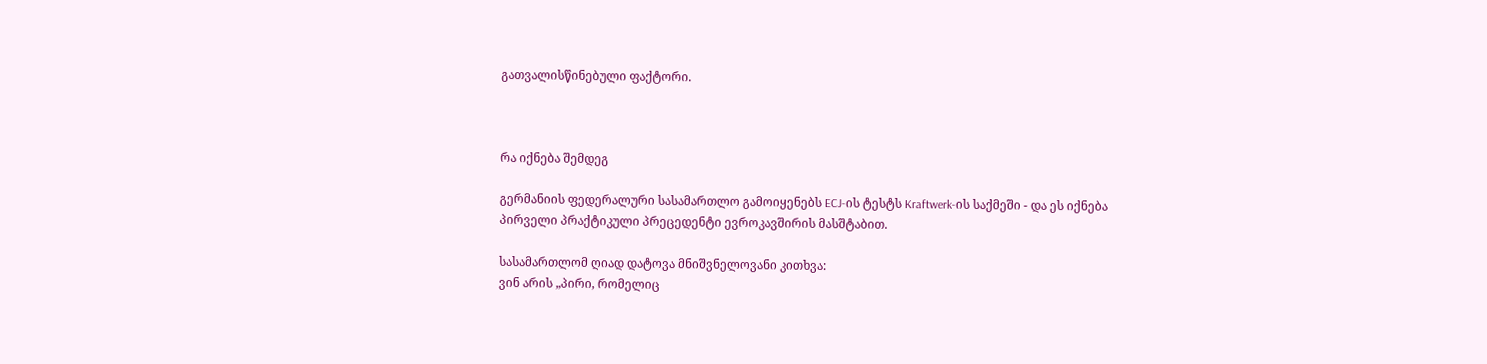გათვალისწინებული ფაქტორი.



რა იქნება შემდეგ

გერმანიის ფედერალური სასამართლო გამოიყენებს ECJ-ის ტესტს Kraftwerk-ის საქმეში - და ეს იქნება პირველი პრაქტიკული პრეცედენტი ევროკავშირის მასშტაბით.

სასამართლომ ღიად დატოვა მნიშვნელოვანი კითხვა:
ვინ არის „პირი, რომელიც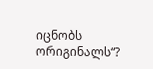იცნობს ორიგინალს“?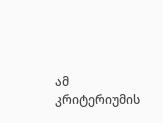ამ კრიტერიუმის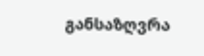განსაზღვრა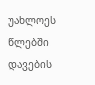უახლოეს წლებში დავების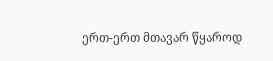ერთ-ერთ მთავარ წყაროდ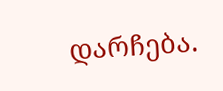დარჩება.